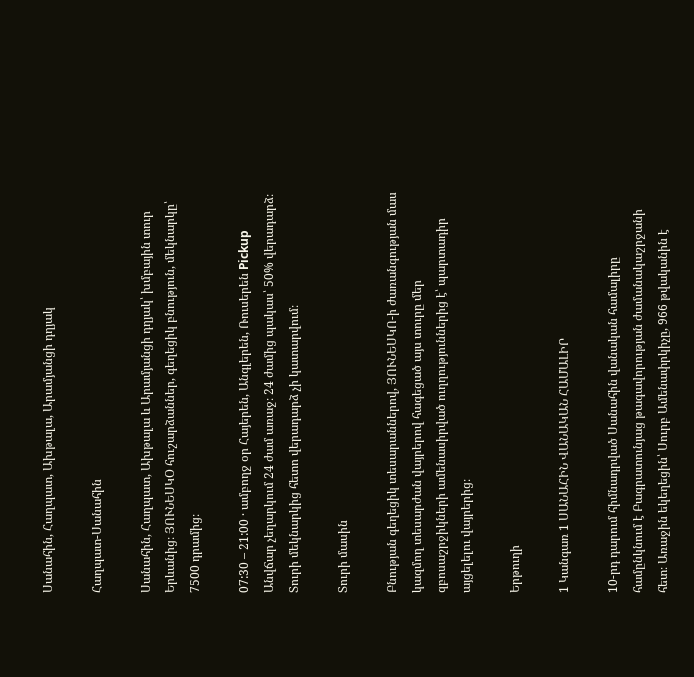Սանահին, Հաղպատ, Ախթալա, Արամյանցի դղյակ

Հաղպատ-Սանահին

Սանահին, Հաղպատ, Ախթալա և Արամյանցի դղյակ՝ խմբային տուր Երևանից։ ՅՈՒՆԵՍԿՕ հուշարձաններ, գեղեցիկ բնություն, մեկնարկը՝ 7500 դրամից։

07:30 – 21:00 · ամբողջ օր Հայերեն, Անգլերեն, Ռուսերեն Pickup Անվճար չեղարկում 24 ժամ առաջ։ 24 ժամից պակաս՝ 50% վերադարձ։ Տուրի մեկնարկից հետո վերադարձ չի կատարվում։

Տուրի մասին

Բնության գեղեցիկ տեսարաններով, ՅՈՒՆԵՍԿՈ-ի ժառանգության մաս կազմող տեսարժան վայրերով հագեցած այս տուրը մեր զբոսաշրջիկների ամենասիրված ուղղություններից է՝ պարտադիր այցելելու վայրերից։

Երթուղի

1 Կանգառ 1 ՍԱՆԱՀԻՆ ՎԱՆԱԿԱՆ ՀԱՄԱԼԻՐ

10-րդ դարում հիմնադրված Սանահին վանական համալիրը համընկնում է Բագրատունյաց թագավորության ժամանակաշրջանի հետ։ Առաջին եկեղեցին՝ Սուրբ Ամենափրկիչը, 966 թվականին է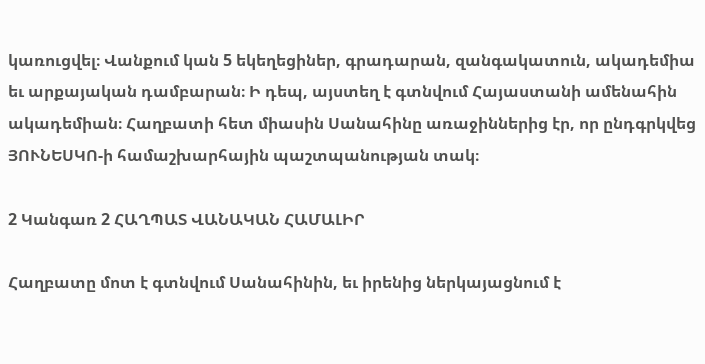կառուցվել։ Վանքում կան 5 եկեղեցիներ, գրադարան, զանգակատուն, ակադեմիա եւ արքայական դամբարան։ Ի դեպ, այստեղ է գտնվում Հայաստանի ամենահին ակադեմիան։ Հաղբատի հետ միասին Սանահինը առաջիններից էր, որ ընդգրկվեց ՅՈՒՆԵՍԿՈ-ի համաշխարհային պաշտպանության տակ։

2 Կանգառ 2 ՀԱՂՊԱՏ ՎԱՆԱԿԱՆ ՀԱՄԱԼԻՐ

Հաղբատը մոտ է գտնվում Սանահինին, եւ իրենից ներկայացնում է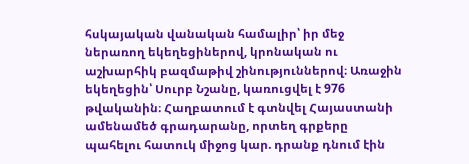հսկայական վանական համալիր՝ իր մեջ ներառող եկեղեցիներով, կրոնական ու աշխարհիկ բազմաթիվ շինություններով։ Առաջին եկեղեցին՝ Սուրբ Նշանը, կառուցվել է 976 թվականին։ Հաղբատում է գտնվել Հայաստանի ամենամեծ գրադարանը, որտեղ գրքերը պահելու հատուկ միջոց կար. դրանք դնում էին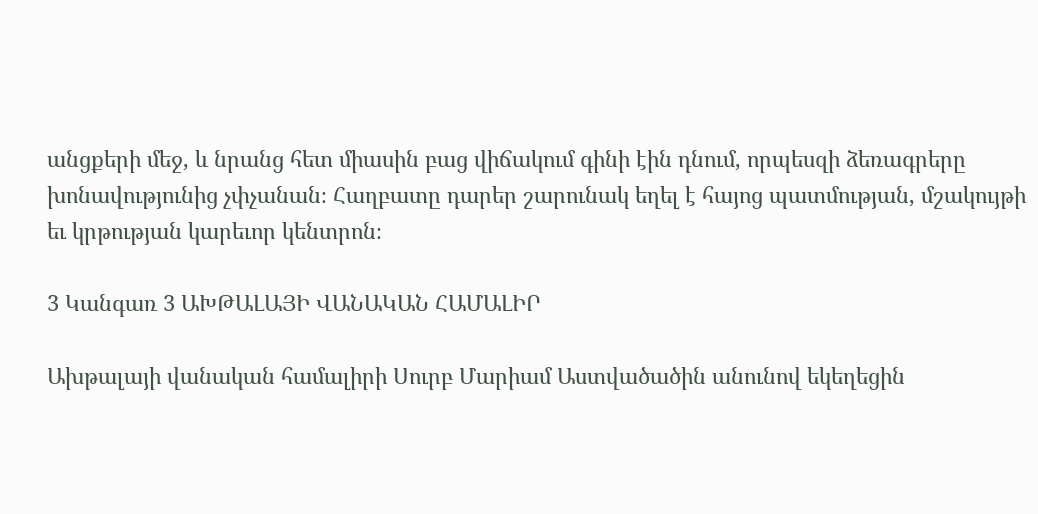անցքերի մեջ, և նրանց հետ միասին բաց վիճակում գինի էին դնում, որպեսզի ձեռագրերը խոնավությունից չփչանան։ Հաղբատը դարեր շարունակ եղել է հայոց պատմության, մշակույթի եւ կրթության կարեւոր կենտրոն։

3 Կանգառ 3 ԱԽԹԱԼԱՅԻ ՎԱՆԱԿԱՆ ՀԱՄԱԼԻՐ

Ախթալայի վանական համալիրի Սուրբ Մարիամ Աստվածածին անունով եկեղեցին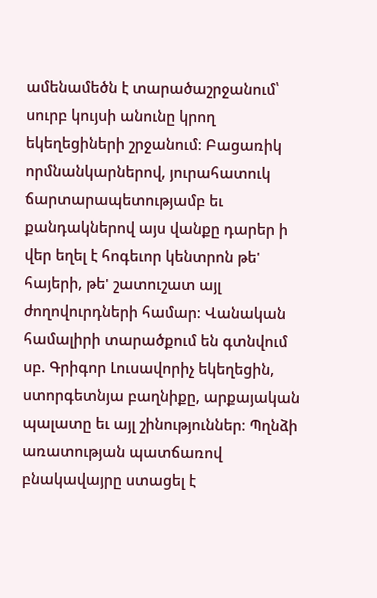ամենամեծն է տարածաշրջանում՝ սուրբ կույսի անունը կրող եկեղեցիների շրջանում։ Բացառիկ որմնանկարներով, յուրահատուկ ճարտարապետությամբ եւ քանդակներով այս վանքը դարեր ի վեր եղել է հոգեւոր կենտրոն թե' հայերի, թե' շատուշատ այլ ժողովուրդների համար։ Վանական համալիրի տարածքում են գտնվում սբ. Գրիգոր Լուսավորիչ եկեղեցին, ստորգետնյա բաղնիքը, արքայական պալատը եւ այլ շինություններ։ Պղնձի առատության պատճառով բնակավայրը ստացել է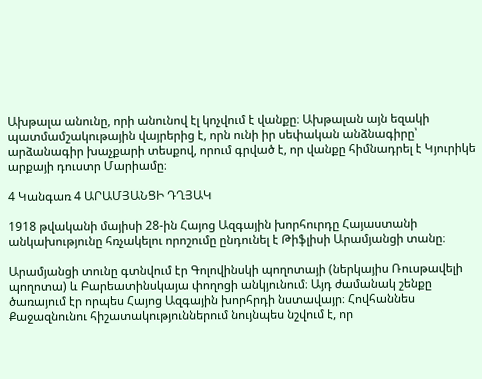Ախթալա անունը, որի անունով էլ կոչվում է վանքը։ Ախթալան այն եզակի պատմամշակութային վայրերից է, որն ունի իր սեփական անձնագիրը՝ արձանագիր խաչքարի տեսքով, որում գրված է, որ վանքը հիմնադրել է Կյուրիկե արքայի դուստր Մարիամը։

4 Կանգառ 4 ԱՐԱՄՅԱՆՑԻ ԴՂՅԱԿ

1918 թվականի մայիսի 28-ին Հայոց Ազգային խորհուրդը Հայաստանի անկախությունը հռչակելու որոշումը ընդունել է Թիֆլիսի Արամյանցի տանը։

Արամյանցի տունը գտնվում էր Գոլովինսկի պողոտայի (ներկայիս Ռուսթավելի պողոտա) և Բարեատինսկայա փողոցի անկյունում։ Այդ ժամանակ շենքը ծառայում էր որպես Հայոց Ազգային խորհրդի նստավայր։ Հովհաննես Քաջազնունու հիշատակություններում նույնպես նշվում է, որ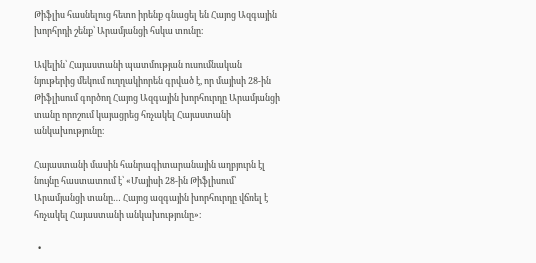Թիֆլիս հասնելուց հետո իրենք գնացել են Հայոց Ազգային խորհրդի շենք՝ Արամյանցի հսկա տունը։

Ավելին՝ Հայաստանի պատմության ուսումնական նյութերից մեկում ուղղակիորեն գրված է, որ մայիսի 28-ին Թիֆլիսում գործող Հայոց Ազգային խորհուրդը Արամյանցի տանը որոշում կայացրեց հռչակել Հայաստանի անկախությունը։

Հայաստանի մասին հանրագիտարանային աղբյուրն էլ նույնը հաստատում է՝ «Մայիսի 28-ին Թիֆլիսում՝ Արամյանցի տանը… Հայոց ազգային խորհուրդը վճռել է հռչակել Հայաստանի անկախությունը»։

  •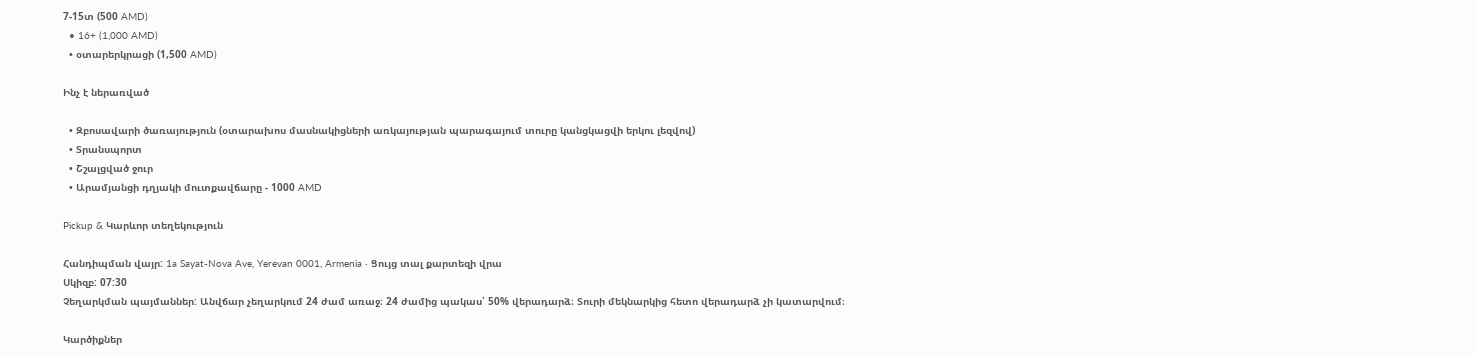7-15տ (500 AMD)
  • 16+ (1,000 AMD)
  • օտարերկրացի (1,500 AMD)

Ինչ է ներառված

  • Զբոսավարի ծառայություն (օտարախոս մասնակիցների առկայության պարագայում տուրը կանցկացվի երկու լեզվով)
  • Տրանսպորտ
  • Շշալցված ջուր
  • Արամյանցի դղյակի մուտքավճարը - 1000 AMD

Pickup & Կարևոր տեղեկություն

Հանդիպման վայր: 1a Sayat-Nova Ave, Yerevan 0001, Armenia · Ցույց տալ քարտեզի վրա
Սկիզբ: 07:30
Չեղարկման պայմաններ: Անվճար չեղարկում 24 ժամ առաջ։ 24 ժամից պակաս՝ 50% վերադարձ։ Տուրի մեկնարկից հետո վերադարձ չի կատարվում։

Կարծիքներ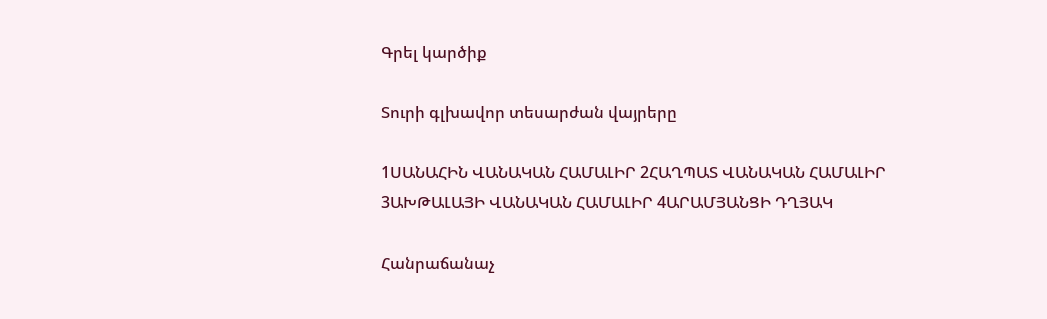Գրել կարծիք

Տուրի գլխավոր տեսարժան վայրերը

1ՍԱՆԱՀԻՆ ՎԱՆԱԿԱՆ ՀԱՄԱԼԻՐ 2ՀԱՂՊԱՏ ՎԱՆԱԿԱՆ ՀԱՄԱԼԻՐ 3ԱԽԹԱԼԱՅԻ ՎԱՆԱԿԱՆ ՀԱՄԱԼԻՐ 4ԱՐԱՄՅԱՆՑԻ ԴՂՅԱԿ

Հանրաճանաչ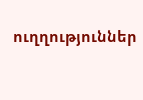ուղղություններ